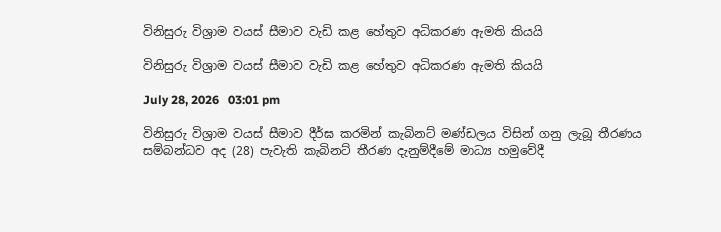විනිසුරු විශ්‍රාම වයස් සීමාව වැඩි කළ හේතුව අධිකරණ ඇමති කියයි

විනිසුරු විශ්‍රාම වයස් සීමාව වැඩි කළ හේතුව අධිකරණ ඇමති කියයි

July 28, 2026   03:01 pm

විනිසුරු විශ්‍රාම වයස් සීමාව දීර්ඝ කරමින් කැබිනට් මණ්ඩලය විසින් ගනු ලැබූ තීරණය සම්බන්ධව අද (28) පැවැති කැබිනට් තීරණ දැනුම්දීමේ මාධ්‍ය හමුවේදී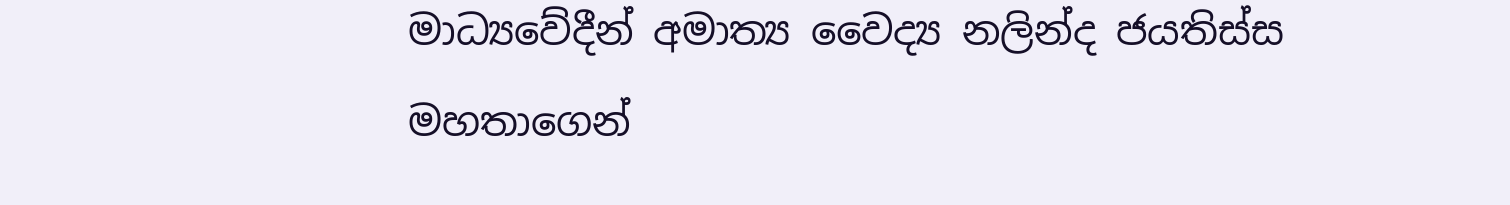මාධ්‍යවේදීන් අමාත්‍ය වෛද්‍ය නලින්ද ජයතිස්ස මහතාගෙන්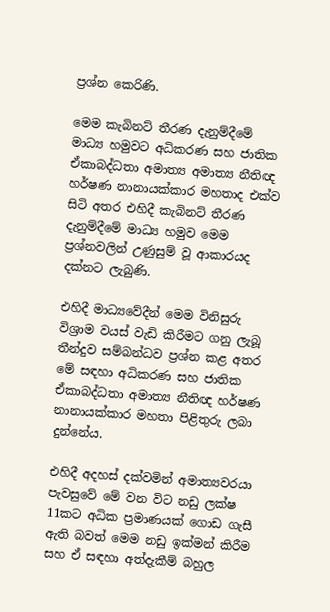ප්‍රශ්න කෙරිණි.

මෙම කැබිනට් තීරණ දැනුම්දීමේ මාධ්‍ය හමුවට අධිකරණ සහ ජාතික ඒකාබද්ධතා අමාත්‍ය අමාත්‍ය නීතිඥ හර්ෂණ නානායක්කාර මහතාද එක්ව සිටි අතර එහිදී කැබිනට් තීරණ දැනුම්දීමේ මාධ්‍ය හමුව මෙම ප්‍රශ්නවලින් උණුසුම් වූ ආකාරයද දක්නට ලැබුණි.

එහිදී මාධ්‍යවේදීන් මෙම විනිසුරු විශ්‍රාම වයස් වැඩි කිරීමට ගනු ලැබූ තීන්දුව සම්බන්ධව ප්‍රශ්න කළ අතර මේ සඳහා අධිකරණ සහ ජාතික ඒකාබද්ධතා අමාත්‍ය නීතිඥ හර්ෂණ නානායක්කාර මහතා පිළිතුරු ලබා දුන්නේය.

එහිදී අදහස් දක්වමින් අමාත්‍යවරයා පැවසුවේ මේ වන විට නඩු ලක්ෂ 11කට අධික ප්‍රමාණයක් ගොඩ ගැසී ඇති බවත් මෙම නඩු ඉක්මන් කිරීම සහ ඒ සඳහා අත්දැකීම් බහුල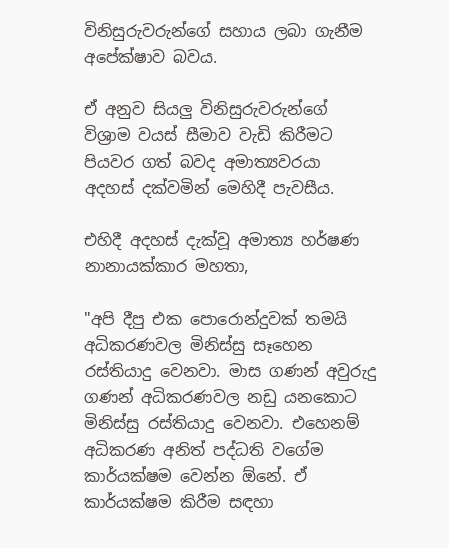විනිසුරුවරුන්ගේ සහාය ලබා ගැනීම අපේක්ෂාව බවය.

ඒ අනුව සියලු විනිසුරුවරුන්ගේ විශ්‍රාම වයස් සීමාව වැඩි කිරීමට පියවර ගත් බවද අමාත්‍යවරයා අදහස් දක්වමින් මෙහිදී පැවසීය.

එහිදී අදහස් දැක්වූ අමාත්‍ය හර්ෂණ නානායක්කාර මහතා,

"අපි දීපු එක පොරොන්දුවක් තමයි අධිකරණවල මිනිස්සු සෑහෙන රස්තියාදු වෙනවා. මාස ගණන් අවුරුදු ගණන් අධිකරණවල නඩු යනකොට මිනිස්සු රස්තියාදු වෙනවා. එහෙනම් අධිකරණ අනිත් පද්ධති වගේම කාර්යක්ෂම වෙන්න ඕනේ. ඒ කාර්යක්ෂම කිරීම සඳහා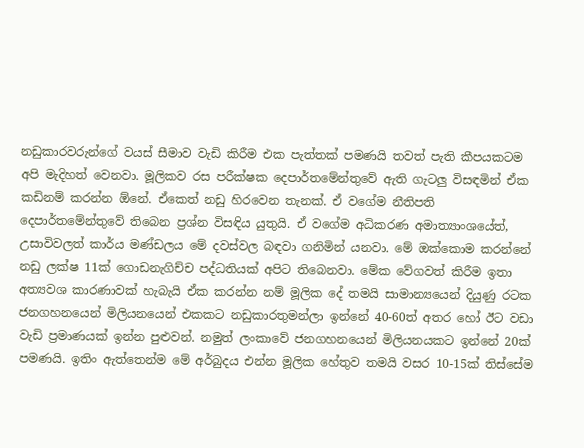නඩුකාරවරුන්ගේ වයස් සීමාව වැඩි කිරීම එක පැත්තක් පමණයි තවත් පැති කීපයකටම අපි මැදිහත් වෙනවා. මූලිකව රස පරීක්ෂක දෙපාර්තමේන්තුවේ ඇති ගැටලු විසඳමින් ඒක කඩිනම් කරන්න ඕනේ. ඒකෙත් නඩු හිරවෙන තැනක්. ඒ වගේම නීතිපති දෙපාර්තමේන්තුවේ තිබෙන ප්‍රශ්න විසඳිය යුතුයි. ඒ වගේම අධිකරණ අමාත්‍යාංශයේත්, උසාවිවලත් කාර්ය මණ්ඩලය මේ දවස්වල බඳවා ගනිමින් යනවා. මේ ඔක්කොම කරන්නේ නඩු ලක්ෂ 11ක් ගොඩනැගිච්ච පද්ධතියක් අපිට තිබෙනවා. මේක වේගවත් කිරීම ඉතා අත්‍යවශ කාරණාවක් හැබැයි ඒක කරන්න නම් මූලික දේ තමයි සාමාන්‍යයෙන් දියුණු රටක ජනගහනයෙන් මිලියනයෙන් එකකට නඩුකාරතුමන්ලා ඉන්නේ 40-60ත් අතර හෝ ඊට වඩා වැඩි ප්‍රමාණයක් ඉන්න පුළුවන්. නමුත් ලංකාවේ ජනගහනයෙන් මිලියනයකට ඉන්නේ 20ක් පමණයි. ඉතිං ඇත්තෙන්ම මේ අර්බුදය එන්න මූලික හේතුව තමයි වසර 10-15ක් තිස්සේම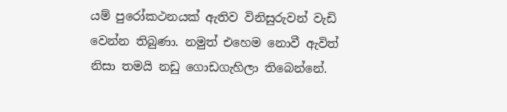යම් පුරෝකථනයක් ඇතිව විනිසුරුවන් වැඩි වෙන්න තිබුණා. නමුත් එහෙම නොවී ඇවිත් නිසා තමයි නඩු ගොඩගැහිලා තිබෙන්නේ.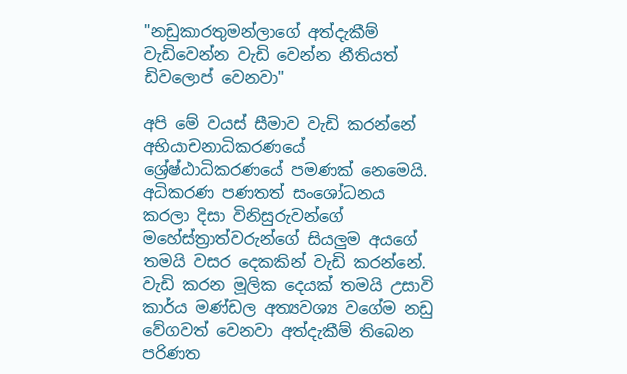"නඩුකාරතුමන්ලාගේ අත්දැකීම් වැඩිවෙන්න වැඩි වෙන්න නීතියත් ඩිවලොප් වෙනවා"

අපි මේ වයස් සීමාව වැඩි කරන්නේ අභියාචනාධිකරණයේ ශ්‍රේෂ්ඨාධිකරණයේ පමණක් නෙමෙයි. අධිකරණ පණතත් සංශෝධනය කරලා දිසා විනිසුරුවන්ගේ මහේස්ත්‍රාත්වරුන්ගේ සියලුම අයගේ තමයි වසර දෙකකින් වැඩි කරන්නේ. වැඩි කරන මූලික දෙයක් තමයි උසාවි කාර්ය මණ්ඩල අත්‍යවශ්‍ය වගේම නඩු වේගවත් වෙනවා අත්දැකීම් තිබෙන පරිණත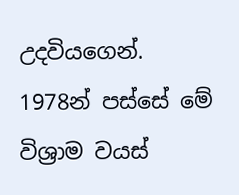උදවියගෙන්. 1978න් පස්සේ මේ විශ්‍රාම වයස්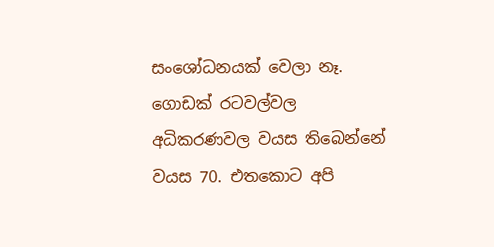සංශෝධනයක් වෙලා නෑ.  ගොඩක් රටවල්වල අධිකරණවල වයස තිබෙන්නේ වයස 70. එතකොට අපි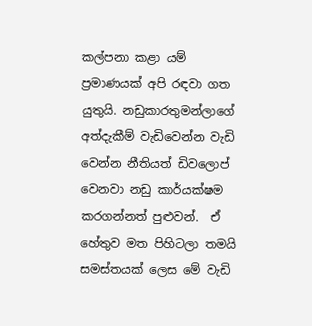කල්පනා කළා යම් ප්‍රමාණයක් අපි රඳවා ගත යුතුයි. නඩුකාරතුමන්ලාගේ අත්දැකීම් වැඩිවෙන්න වැඩි වෙන්න නීතියත් ඩිවලොප් වෙනවා නඩු කාර්යක්ෂම කරගන්නත් පුළුවන්.  ඒ හේතුව මත පිහිටලා තමයි සමස්තයක් ලෙස මේ වැඩි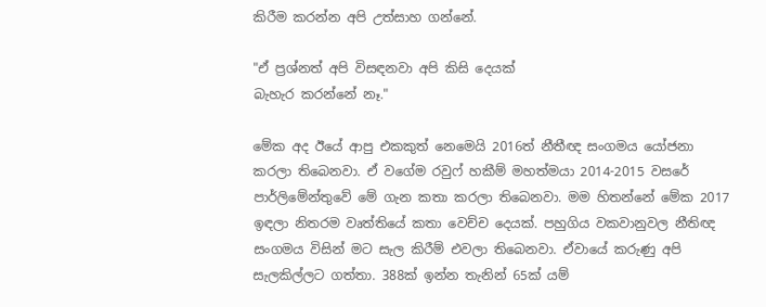කිරීම කරන්න අපි උත්සාහ ගන්නේ.

"ඒ ප්‍රශ්නත් අපි විසඳනවා අපි කිසි දෙයක්
බැහැර කරන්නේ නෑ."

මේක අද ඊයේ ආපු එකකුත් නෙමෙයි 2016ත් නීතීඥ සංගමය යෝජනා කරලා තිබෙනවා. ඒ වගේම රවුෆ් හකීම් මහත්මයා 2014-2015 වසරේ පාර්ලිමේන්තුවේ මේ ගැන කතා කරලා තිබෙනවා. මම හිතන්නේ මේක 2017 ඉඳලා නිතරම වෘත්තියේ කතා වෙච්ච දෙයක්. පහුගිය වකවානුවල නීතිඥ සංගමය විසින් මට සැල කිරීම් එවලා තිබෙනවා. ඒවායේ කරුණු අපි සැලකිල්ලට ගත්තා. 388ක් ඉන්න තැනින් 65ක් යම්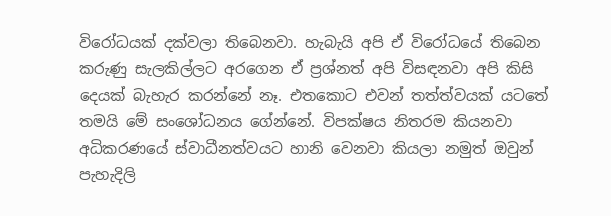විරෝධයක් දක්වලා තිබෙනවා. හැබැයි අපි ඒ විරෝධයේ තිබෙන කරුණු සැලකිල්ලට අරගෙන ඒ ප්‍රශ්නත් අපි විසඳනවා අපි කිසි දෙයක් බැහැර කරන්නේ නෑ. එතකොට එවන් තත්ත්වයක් යටතේ තමයි මේ සංශෝධනය ගේන්නේ. විපක්ෂය නිතරම කියනවා අධිකරණයේ ස්වාධීනත්වයට හානි වෙනවා කියලා නමුත් ඔවුන් පැහැදිලි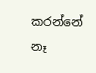කරන්නේ නෑ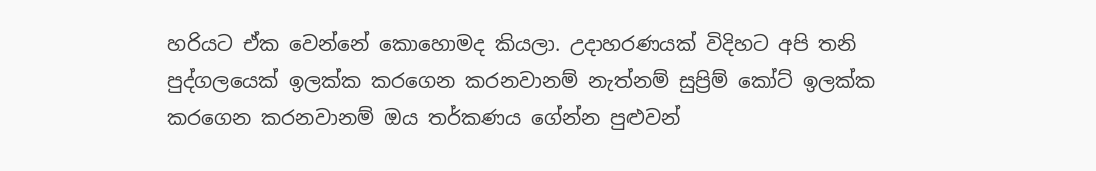හරියට ඒක වෙන්නේ කොහොමද කියලා. උදාහරණයක් විදිහට අපි තනි පුද්ගලයෙක් ඉලක්ක කරගෙන කරනවානම් නැත්නම් සුප්‍රිම් කෝට් ඉලක්ක කරගෙන කරනවානම් ඔය තර්කණය ගේන්න පුළුවන්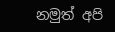නමුත් අපි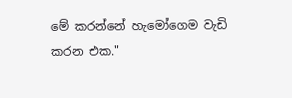මේ කරන්නේ හැමෝගෙම වැඩි කරන එක."